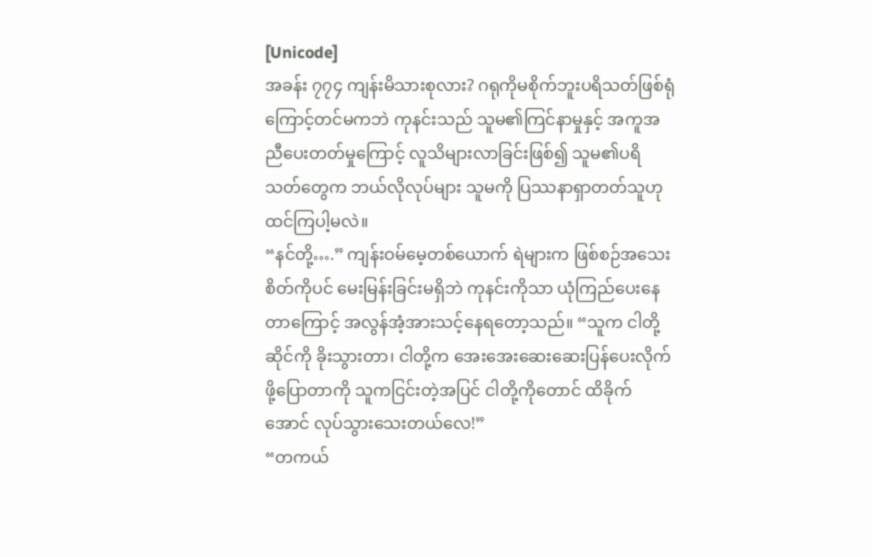[Unicode]
အခန်း ၇၇၄ ကျန်းမိသားစုလား? ဂရုကိုမစိုက်ဘူးပရိသတ်ဖြစ်ရုံကြောင့်တင်မကဘဲ ကုနင်းသည် သူမ၏ကြင်နာမှုနှင့် အကူအညီပေးတတ်မှုကြောင့် လူသိများလာခြင်းဖြစ်၍ သူမ၏ပရိသတ်တွေက ဘယ်လိုလုပ်များ သူမကို ပြဿနာရှာတတ်သူဟု ထင်ကြပါ့မလဲ။
“နင်တို့….” ကျန်းဝမ်မေ့တစ်ယောက် ရဲများက ဖြစ်စဉ်အသေးစိတ်ကိုပင် မေးမြန်းခြင်းမရှိဘဲ ကုနင်းကိုသာ ယုံကြည်ပေးနေတာကြောင့် အလွန်အံ့အားသင့်နေရတော့သည်။ “သူက ငါတို့ဆိုင်ကို ခိုးသွားတာ၊ ငါတို့က အေးအေးဆေးဆေးပြန်ပေးလိုက်ဖို့ပြောတာကို သူကငြင်းတဲ့အပြင် ငါတို့ကိုတောင် ထိခိုက်အောင် လုပ်သွားသေးတယ်လေ!”
“တကယ်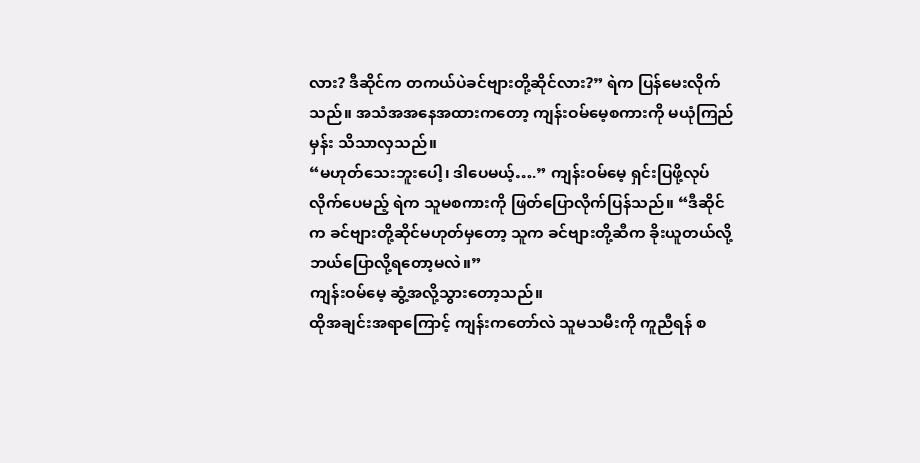လား? ဒီဆိုင်က တကယ်ပဲခင်ဗျားတို့ဆိုင်လား?” ရဲက ပြန်မေးလိုက်သည်။ အသံအအနေအထားကတော့ ကျန်းဝမ်မေ့စကားကို မယုံကြည်မှန်း သိသာလှသည်။
“မဟုတ်သေးဘူးပေါ့၊ ဒါပေမယ့်….” ကျန်းဝမ်မေ့ ရှင်းပြဖို့လုပ်လိုက်ပေမည့် ရဲက သူမစကားကို ဖြတ်ပြောလိုက်ပြန်သည်။ “ဒီဆိုင်က ခင်ဗျားတို့ဆိုင်မဟုတ်မှတော့ သူက ခင်ဗျားတို့ဆီက ခိုးယူတယ်လို့ ဘယ်ပြောလို့ရတော့မလဲ။”
ကျန်းဝမ်မေ့ ဆွံ့အလို့သွားတော့သည်။
ထိုအချင်းအရာကြောင့် ကျန်းကတော်လဲ သူမသမီးကို ကူညီရန် စ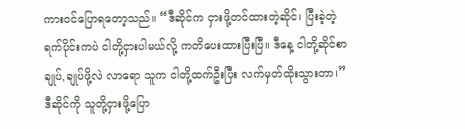ကားဝင်ပြောရတော့သည်။ “ဒီဆိုင်က ငှားဖို့တင်ထားတဲ့ဆိုင်၊ ပြီးခဲ့တဲ့ ရက်ပိုင်းကပဲ ငါတို့ငှားပါမယ်လို့ ကတိပေးထားပြီးပြီ။ ဒီနေ့ ငါတို့ဆိုင်စာချုပ်,ချုပ်ဖို့လဲ လာရော သူက ငါတို့ထက်ဦးပြီး လက်မှတ်ထိုးသွားတာ၊”
ဒီဆိုင်ကို သူတို့ငှားဖို့ပြော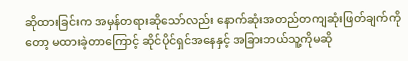ဆိုထားခြင်းက အမှန်တရားဆိုသော်လည်း နောက်ဆုံးအတည်တကျဆုံးဖြတ်ချက်ကိုတော့ မထားခဲ့တာကြောင့် ဆိုင်ပိုင်ရှင်အနေနှင့် အခြားဘယ်သူ့ကိုမဆို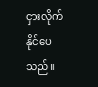ငှားလိုက်နိုင်ပေသည်။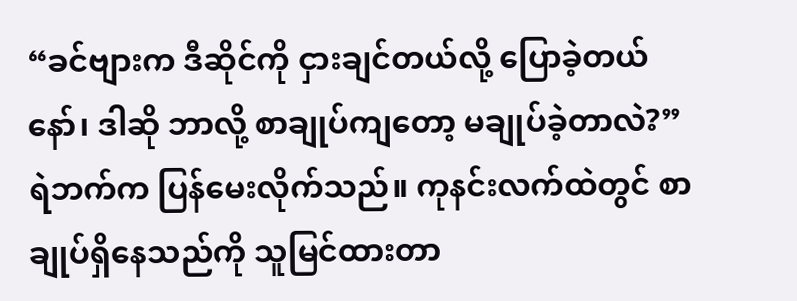“ခင်ဗျားက ဒီဆိုင်ကို ငှားချင်တယ်လို့ ပြောခဲ့တယ်နော်၊ ဒါဆို ဘာလို့ စာချုပ်ကျတော့ မချုပ်ခဲ့တာလဲ?” ရဲဘက်က ပြန်မေးလိုက်သည်။ ကုနင်းလက်ထဲတွင် စာချုပ်ရှိနေသည်ကို သူမြင်ထားတာ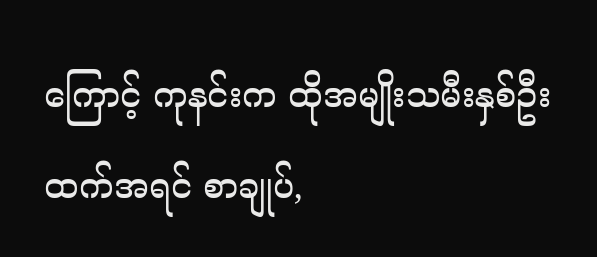ကြောင့် ကုနင်းက ထိုအမျိုးသမီးနှစ်ဦးထက်အရင် စာချုပ်,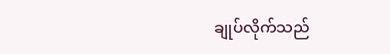ချုပ်လိုက်သည်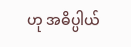ဟု အဓိပ္ပါယ်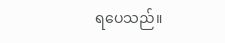ရပေသည်။